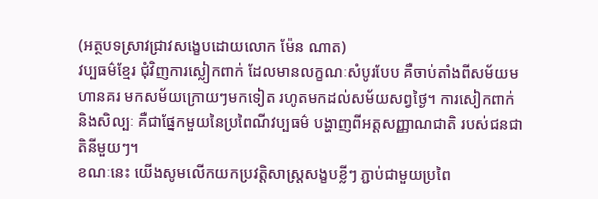(អត្ថបទស្រាវជ្រាវសង្ខេបដោយលោក ម៉ែន ណាត)
វប្បធម៌ខ្មែរ ជុំវិញការស្លៀកពាក់ ដែលមានលក្ខណៈសំបូរបែប គឺចាប់តាំងពីសម័យមហានគរ មកសម័យក្រោយៗមកទៀត រហូតមកដល់សម័យសព្វថ្ងៃ។ ការសៀកពាក់ និងសិល្បៈ គឺជាផ្នែកមួយនៃប្រពៃណីវប្បធម៌ បង្ហាញពីអត្តសញ្ញាណជាតិ របស់ជនជាតិនីមួយៗ។
ខណៈនេះ យើងសូមលើកយកប្រវត្តិសាស្ត្រសង្ខបខ្លីៗ ភ្ជាប់ជាមួយប្រពៃ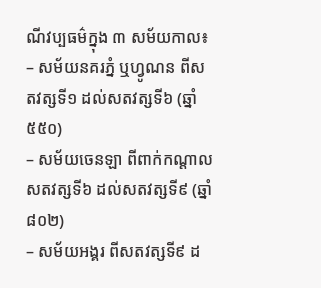ណីវប្បធម៌ក្នុង ៣ សម័យកាល៖
– សម័យនគរភ្នំ ឬហ្វូណន ពីសតវត្សទី១ ដល់សតវត្សទី៦ (ឆ្នាំ ៥៥០)
– សម័យចេនឡា ពីពាក់កណ្តាលសតវត្សទី៦ ដល់សតវត្សទី៩ (ឆ្នាំ ៨០២)
– សម័យអង្គរ ពីសតវត្សទី៩ ដ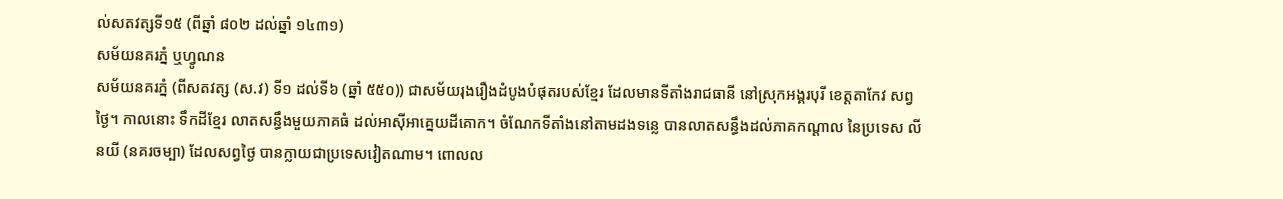ល់សតវត្សទី១៥ (ពីឆ្នាំ ៨០២ ដល់ឆ្នាំ ១៤៣១)
សម័យនគរភ្នំ ឬហ្វូណន
សម័យនគរភ្នំ (ពីសតវត្ស (ស.វ) ទី១ ដល់ទី៦ (ឆ្នាំ ៥៥០)) ជាសម័យរុងរឿងដំបូងបំផុតរបស់ខ្មែរ ដែលមានទីតាំងរាជធានី នៅស្រុកអង្គរបុរី ខេត្តតាកែវ សព្វថ្ងៃ។ កាលនោះ ទឹកដីខ្មែរ លាតសន្ធឹងមួយភាគធំ ដល់អាស៊ីអាគ្នេយដីគោក។ ចំណែកទីតាំងនៅតាមដងទន្លេ បានលាតសន្ធឹងដល់ភាគកណ្តាល នៃប្រទេស លីនយី (នគរចម្បា) ដែលសព្វថ្ងៃ បានក្លាយជាប្រទេសវៀតណាម។ ពោលល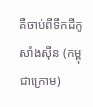គឺចាប់ពីទឹកដីកូសាំងស៊ីន (កម្ពុជាក្រោម)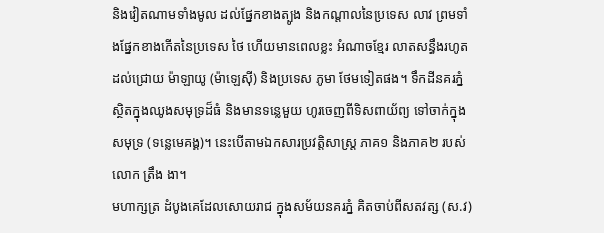និងវៀតណាមទាំងមូល ដល់ផ្នែកខាងត្បូង និងកណ្តាលនៃប្រទេស លាវ ព្រមទាំងផ្នែកខាងកើតនៃប្រទេស ថៃ ហើយមានពេលខ្លះ អំណាចខ្មែរ លាតសន្ធឹងរហូតដល់ជ្រោយ ម៉ាឡាយូ (ម៉ាឡេស៊ី) និងប្រទេស ភូមា ថែមទៀតផង។ ទឹកដីនគរភ្នំ ស្ថិតក្នុងឈូងសមុទ្រដ៏ធំ និងមានទន្លេមួយ ហូរចេញពីទិសពាយ័ព្យ ទៅចាក់ក្នុងសមុទ្រ (ទន្លេមេគង្គ)។ នេះបើតាមឯកសារប្រវត្តិសាស្រ្ត ភាគ១ និងភាគ២ របស់លោក ត្រឹង ងា។
មហាក្សត្រ ដំបូងគេដែលសោយរាជ ក្នុងសម័យនគរភ្នំ គិតចាប់ពីសតវត្ស (ស.វ)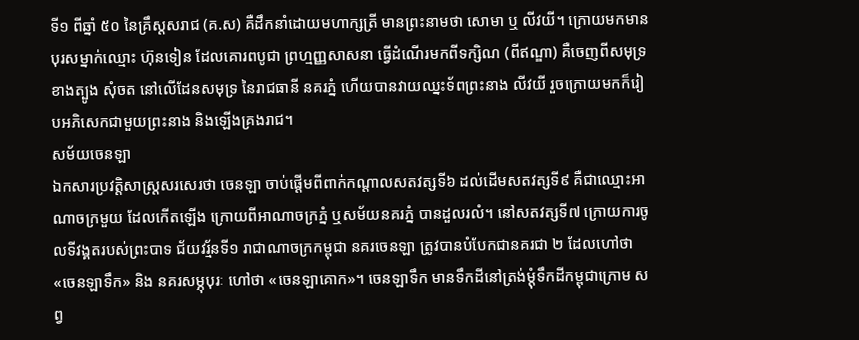ទី១ ពីឆ្នាំ ៥០ នៃគ្រឹស្តសរាជ (គ.ស) គឺដឹកនាំដោយមហាក្សត្រី មានព្រះនាមថា សោមា ឬ លីវយី។ ក្រោយមកមានបុរសម្នាក់ឈ្មោះ ហ៊ុនទៀន ដែលគោរពបូជា ព្រហ្មញ្ញសាសនា ធ្វើដំណើរមកពីទក្សិណ (ពីឥណ្ឌា) គឺចេញពីសមុទ្រខាងត្បូង សុំចត នៅលើដែនសមុទ្រ នៃរាជធានី នគរភ្នំ ហើយបានវាយឈ្នះទ័ពព្រះនាង លីវយី រួចក្រោយមកក៏រៀបអភិសេកជាមួយព្រះនាង និងឡើងគ្រងរាជ។
សម័យចេនឡា
ឯកសារប្រវត្តិសាស្ត្រសរសេរថា ចេនឡា ចាប់ផ្តើមពីពាក់កណ្តាលសតវត្សទី៦ ដល់ដើមសតវត្សទី៩ គឺជាឈ្មោះអាណាចក្រមួយ ដែលកើតឡើង ក្រោយពីអាណាចក្រភ្នំ ឬសម័យនគរភ្នំ បានដួលរលំ។ នៅសតវត្សទី៧ ក្រោយការចូលទីវង្គតរបស់ព្រះបាទ ជ័យវរ្ម័នទី១ រាជាណាចក្រកម្ពុជា នគរចេនឡា ត្រូវបានបំបែកជានគរជា ២ ដែលហៅថា «ចេនឡាទឹក» និង នគរសម្ភុបុរៈ ហៅថា «ចេនឡាគោក»។ ចេនឡាទឹក មានទឹកដីនៅត្រង់ម្តុំទឹកដីកម្ពុជាក្រោម សព្វ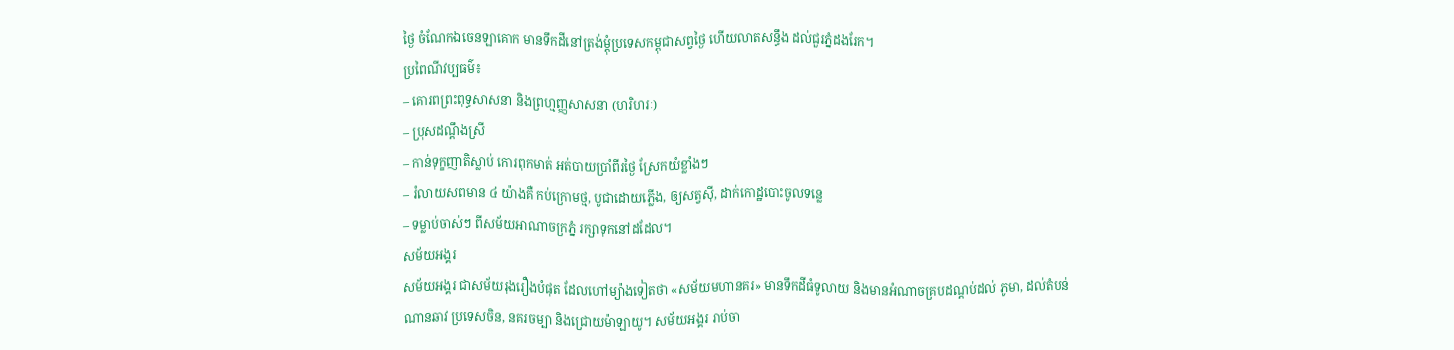ថ្ងៃ ចំណែកឯចេនឡាគោក មានទឹកដីនៅត្រង់ម្តុំប្រទេសកម្ពុជាសព្វថ្ងៃ ហើយលាតសន្ធឹង ដល់ជួរភ្នំដងរែក។
ប្រពៃណីវប្បធម៌៖
– គោរពព្រះពុទ្ធសាសនា និងព្រហ្មញ្ញសាសនា (ហរិហរៈ)
– ប្រុសដណ្ដឹងស្រី
– កាន់ទុក្ខញាតិស្លាប់ កោរពុកមាត់ អត់បាយប្រាំពីរថ្ងៃ ស្រែកយំខ្លាំងៗ
– រំលាយសពមាន ៤ យ៉ាងគឺ កប់ក្រោមថ្ម, បូជាដោយភ្លើង, ឲ្យសត្វស៊ី, ដាក់កោដ្ឋបោះចូលទន្លេ
– ទម្លាប់ចាស់ៗ ពីសម័យអាណាចក្រភ្នំ រក្សាទុកនៅដដែល។
សម័យអង្គរ
សម័យអង្គរ ជាសម័យរុងរឿងបំផុត ដែលហៅម្យ៉ាងទៀតថា «សម័យមហានគរ» មានទឹកដីធំទូលាយ និងមានអំណាចគ្របដណ្តប់ដល់ ភូមា, ដល់តំបន់ណានឆាវ ប្រទេសចិន, នគរចម្បា និងជ្រោយម៉ាឡាយូ។ សម័យអង្គរ រាប់ចា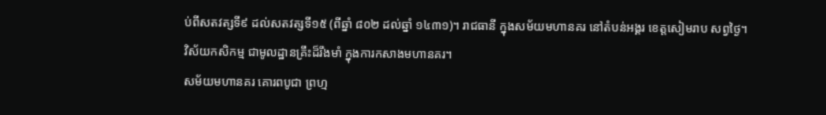ប់ពីសតវត្សទី៩ ដល់សតវត្សទី១៥ (ពីឆ្នាំ ៨០២ ដល់ឆ្នាំ ១៤៣១)។ រាជធានី ក្នុងសម័យមហានគរ នៅតំបន់អង្គរ ខេត្តសៀមរាប សព្វថ្ងៃ។ វិស័យកសិកម្ម ជាមូលដ្ឋានគ្រឹះដ៏រឹងមាំ ក្នុងការកសាងមហានគរ។
សម័យមហានគរ គោរពបូជា ព្រហ្ម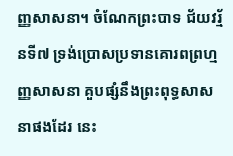ញ្ញសាសនា។ ចំណែកព្រះបាទ ជ័យវរ្ម័នទី៧ ទ្រង់ប្រោសប្រទានគោរពព្រហ្មញ្ញសាសនា គួបផ្សំនឹងព្រះពុទ្ធសាសនាផងដែរ នេះ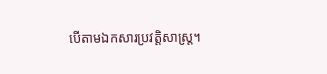បើតាមឯកសារប្រវត្តិសាស្រ្ត។